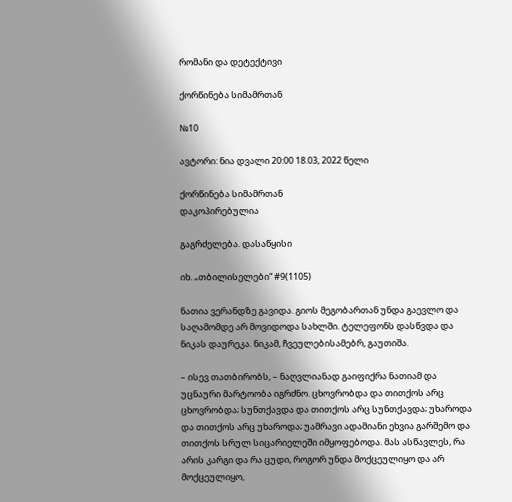რომანი და დეტექტივი

ქორწინება სიმამრთან

№10

ავტორი: ნია დვალი 20:00 18.03, 2022 წელი

ქორწინება სიმამრთან
დაკოპირებულია

გაგრძელება. დასაწყისი

იხ. „თბილისელები“ #9(1105)

ნათია ვერანდზე გავიდა. გიოს მეგობართან უნდა გაევლო და საღამომდე არ მოვიდოდა სახლში. ტელეფონს დასწვდა და ნიკას დაურეკა. ნიკამ, ჩვეულებისამებრ, გაუთიშა.

– ისევ თათბირობს, – ნაღვლიანად გაიფიქრა ნათიამ და უცნაური მარტოობა იგრძნო. ცხოვრობდა და თითქოს არც ცხოვრობდა; სუნთქავდა და თითქოს არც სუნთქავდა; უხაროდა და თითქოს არც უხაროდა; უამრავი ადამიანი ეხვია გარშემო და თითქოს სრულ სიცარიელეში იმყოფებოდა. მას ასწავლეს, რა არის კარგი და რა ცუდი, როგორ უნდა მოქცეულიყო და არ მოქცეულიყო,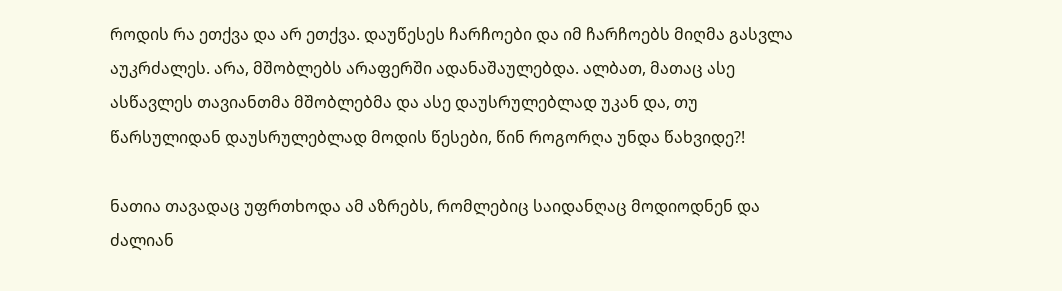როდის რა ეთქვა და არ ეთქვა. დაუწესეს ჩარჩოები და იმ ჩარჩოებს მიღმა გასვლა აუკრძალეს. არა, მშობლებს არაფერში ადანაშაულებდა. ალბათ, მათაც ასე ასწავლეს თავიანთმა მშობლებმა და ასე დაუსრულებლად უკან და, თუ წარსულიდან დაუსრულებლად მოდის წესები, წინ როგორღა უნდა წახვიდე?!

ნათია თავადაც უფრთხოდა ამ აზრებს, რომლებიც საიდანღაც მოდიოდნენ და ძალიან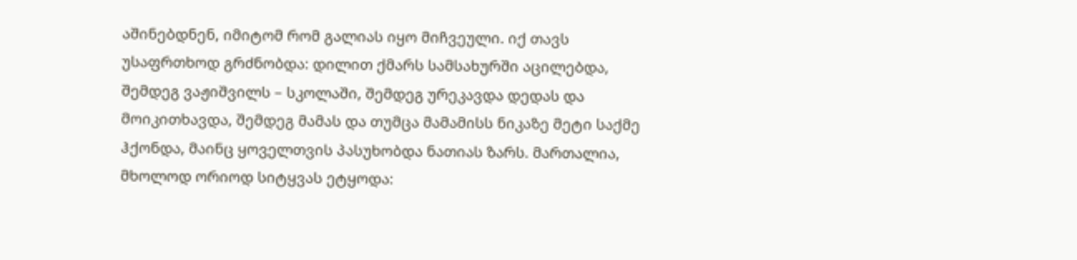აშინებდნენ, იმიტომ რომ გალიას იყო მიჩვეული. იქ თავს უსაფრთხოდ გრძნობდა: დილით ქმარს სამსახურში აცილებდა, შემდეგ ვაჟიშვილს – სკოლაში, შემდეგ ურეკავდა დედას და მოიკითხავდა, შემდეგ მამას და თუმცა მამამისს ნიკაზე მეტი საქმე ჰქონდა, მაინც ყოველთვის პასუხობდა ნათიას ზარს. მართალია, მხოლოდ ორიოდ სიტყვას ეტყოდა: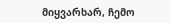მიყვარხარ, ჩემო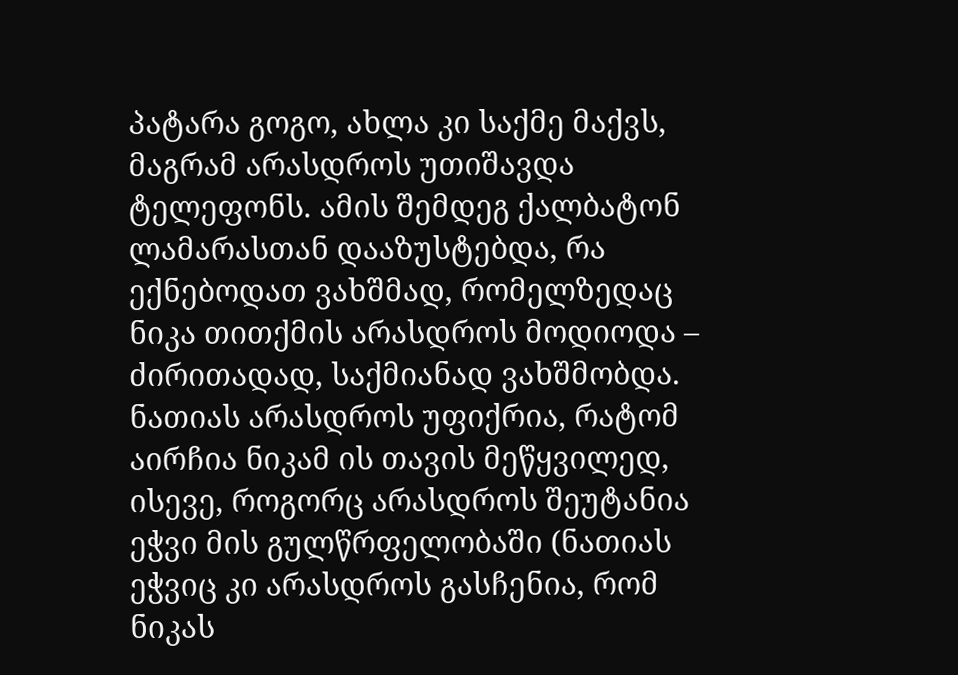პატარა გოგო, ახლა კი საქმე მაქვს, მაგრამ არასდროს უთიშავდა ტელეფონს. ამის შემდეგ ქალბატონ ლამარასთან დააზუსტებდა, რა ექნებოდათ ვახშმად, რომელზედაც ნიკა თითქმის არასდროს მოდიოდა – ძირითადად, საქმიანად ვახშმობდა. ნათიას არასდროს უფიქრია, რატომ აირჩია ნიკამ ის თავის მეწყვილედ, ისევე, როგორც არასდროს შეუტანია ეჭვი მის გულწრფელობაში (ნათიას ეჭვიც კი არასდროს გასჩენია, რომ ნიკას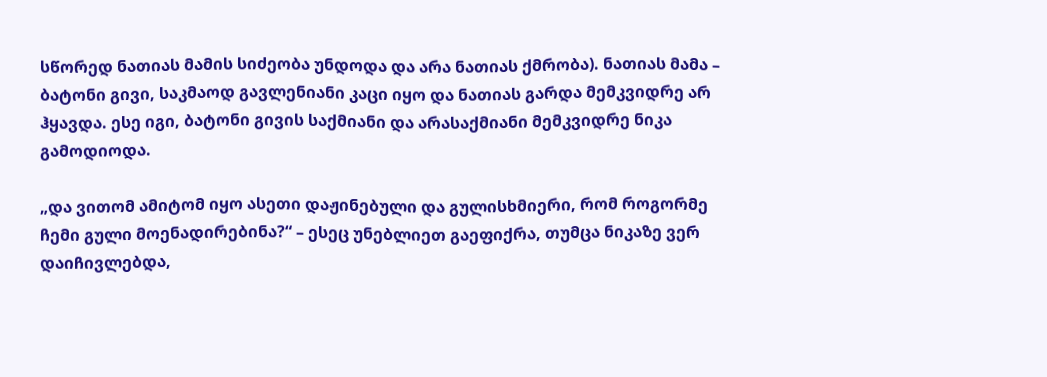სწორედ ნათიას მამის სიძეობა უნდოდა და არა ნათიას ქმრობა). ნათიას მამა – ბატონი გივი, საკმაოდ გავლენიანი კაცი იყო და ნათიას გარდა მემკვიდრე არ ჰყავდა. ესე იგი, ბატონი გივის საქმიანი და არასაქმიანი მემკვიდრე ნიკა გამოდიოდა.

„და ვითომ ამიტომ იყო ასეთი დაჟინებული და გულისხმიერი, რომ როგორმე ჩემი გული მოენადირებინა?“ – ესეც უნებლიეთ გაეფიქრა, თუმცა ნიკაზე ვერ დაიჩივლებდა,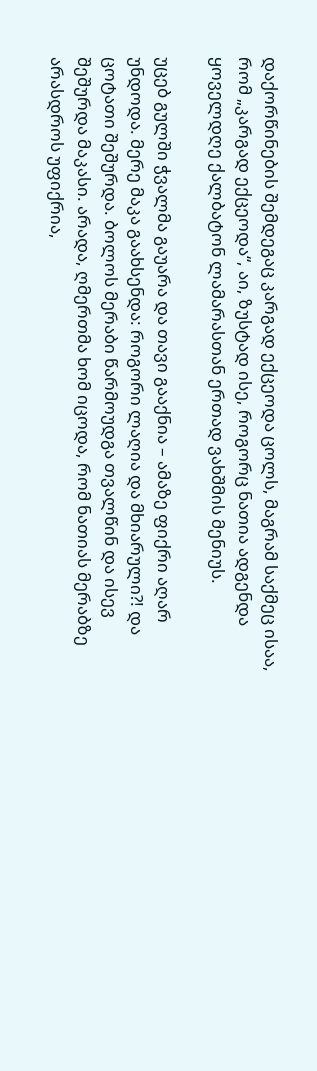დაქორწინების შემდეგაც კარგად ექცეოდა ცოლს, მაგრამ საქმეც ისაა, რომ „კარგად ექცეოდა“, აი, ზუსტად ისე, როგორც ნათია ადგენდა ყოველდღე ქალბატონ ლამარასთან ერთად ვახშმის მენიუს.

უცებ გულში ჭვალმა გაუარა და თავი გააქნია – ამაზე ფიქრი აღარ უნდოდა. მერე მაკა გაახსენდა: როგორი ლაღია და მხიარული?! და ცოტათი შეშურდა. ბოლოს მერაბი წარმოუდგა თვალწინ და ისევ შეშურდა მაკასი. არადა, ღმერთმა ხომ იცოდა, რომ ნათიას მერაბზე არასდროს უფიქრია,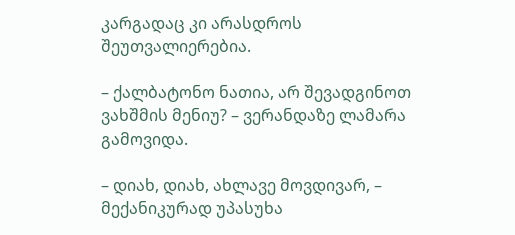კარგადაც კი არასდროს შეუთვალიერებია.

– ქალბატონო ნათია, არ შევადგინოთ ვახშმის მენიუ? – ვერანდაზე ლამარა გამოვიდა.

– დიახ, დიახ, ახლავე მოვდივარ, – მექანიკურად უპასუხა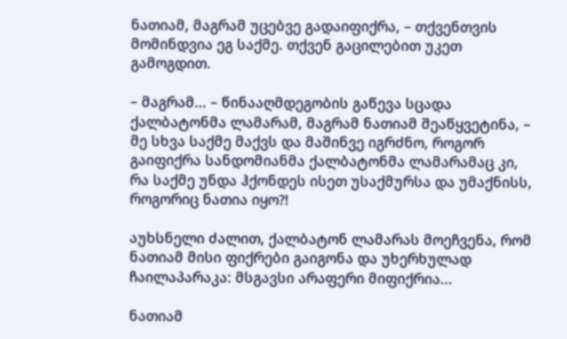ნათიამ, მაგრამ უცებვე გადაიფიქრა, – თქვენთვის მომინდვია ეგ საქმე. თქვენ გაცილებით უკეთ გამოგდით.

– მაგრამ... – წინააღმდეგობის გაწევა სცადა ქალბატონმა ლამარამ, მაგრამ ნათიამ შეაწყვეტინა, – მე სხვა საქმე მაქვს და მაშინვე იგრძნო, როგორ გაიფიქრა სანდომიანმა ქალბატონმა ლამარამაც კი, რა საქმე უნდა ჰქონდეს ისეთ უსაქმურსა და უმაქნისს, როგორიც ნათია იყო?!

აუხსნელი ძალით, ქალბატონ ლამარას მოეჩვენა, რომ ნათიამ მისი ფიქრები გაიგონა და უხერხულად ჩაილაპარაკა: მსგავსი არაფერი მიფიქრია...

ნათიამ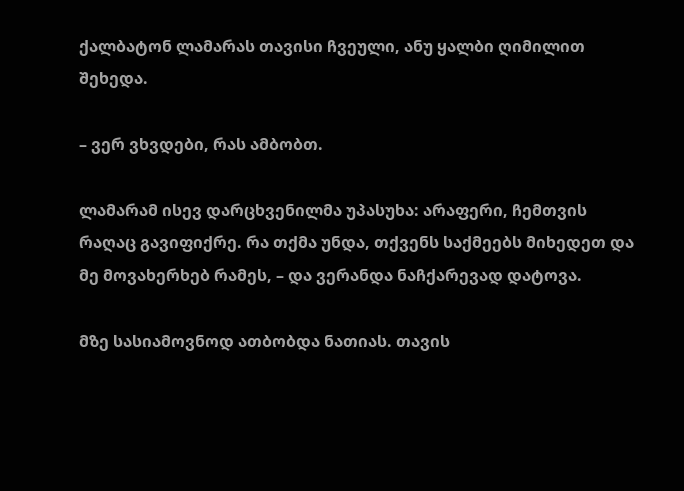ქალბატონ ლამარას თავისი ჩვეული, ანუ ყალბი ღიმილით შეხედა.

– ვერ ვხვდები, რას ამბობთ.

ლამარამ ისევ დარცხვენილმა უპასუხა: არაფერი, ჩემთვის რაღაც გავიფიქრე. რა თქმა უნდა, თქვენს საქმეებს მიხედეთ და მე მოვახერხებ რამეს, – და ვერანდა ნაჩქარევად დატოვა.

მზე სასიამოვნოდ ათბობდა ნათიას. თავის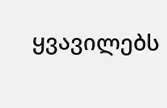ყვავილებს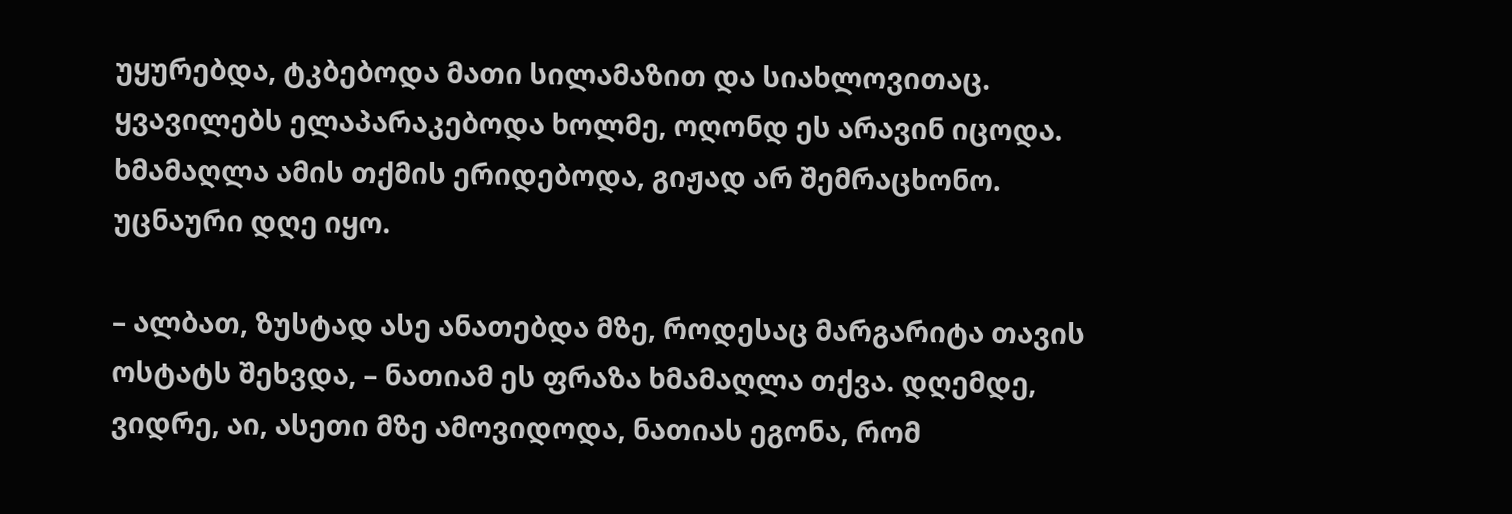უყურებდა, ტკბებოდა მათი სილამაზით და სიახლოვითაც. ყვავილებს ელაპარაკებოდა ხოლმე, ოღონდ ეს არავინ იცოდა. ხმამაღლა ამის თქმის ერიდებოდა, გიჟად არ შემრაცხონო. უცნაური დღე იყო.

– ალბათ, ზუსტად ასე ანათებდა მზე, როდესაც მარგარიტა თავის ოსტატს შეხვდა, – ნათიამ ეს ფრაზა ხმამაღლა თქვა. დღემდე, ვიდრე, აი, ასეთი მზე ამოვიდოდა, ნათიას ეგონა, რომ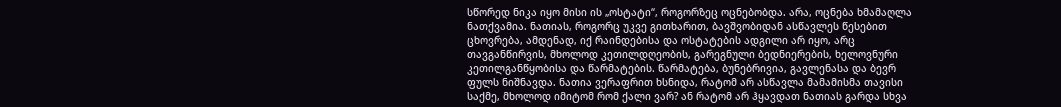სწორედ ნიკა იყო მისი ის „ოსტატი“, როგორზეც ოცნებობდა. არა, ოცნება ხმამაღლა ნათქვამია. ნათიას, როგორც უკვე გითხარით, ბავშვობიდან ასწავლეს წესებით ცხოვრება, ამდენად, იქ რაინდებისა და ოსტატების ადგილი არ იყო, არც თავგანწირვის, მხოლოდ კეთილდღეობის, გარეგნული ბედნიერების, ხელოვნური კეთილგანწყობისა და წარმატების. წარმატება, ბუნებრივია, გავლენასა და ბევრ ფულს ნიშნავდა. ნათია ვერაფრით ხსნიდა, რატომ არ ასწავლა მამამისმა თავისი საქმე, მხოლოდ იმიტომ რომ ქალი ვარ? ან რატომ არ ჰყავდათ ნათიას გარდა სხვა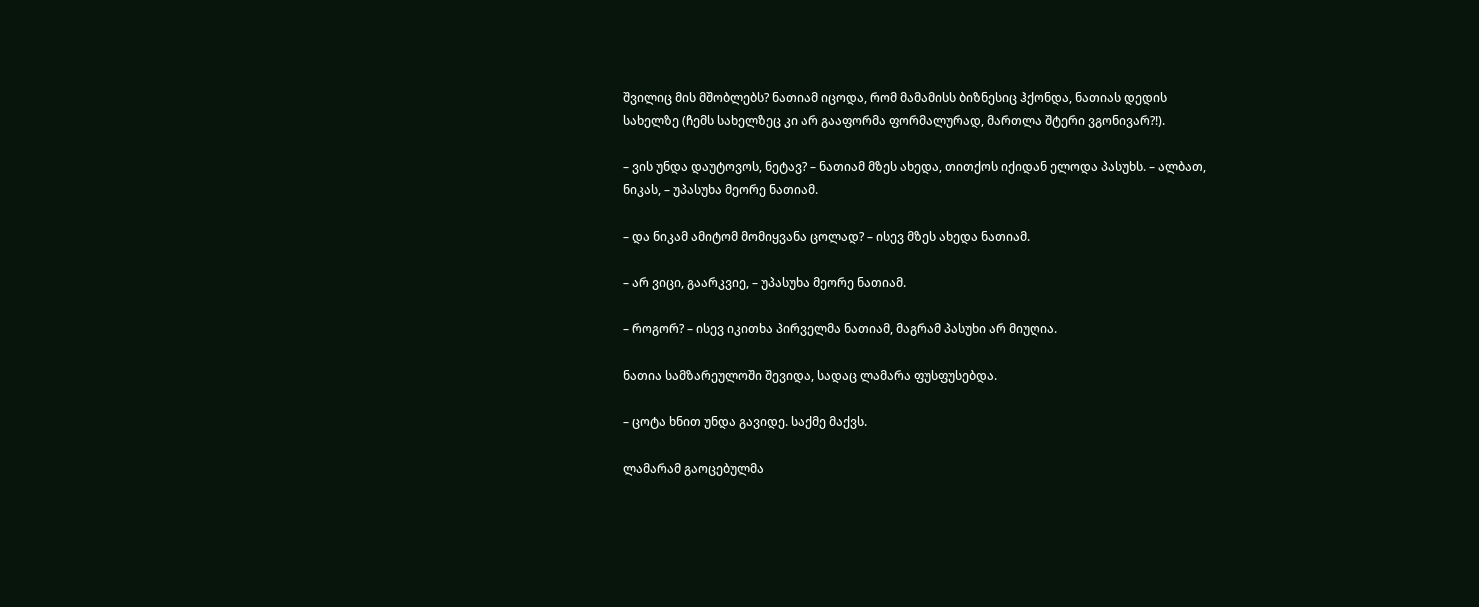შვილიც მის მშობლებს? ნათიამ იცოდა, რომ მამამისს ბიზნესიც ჰქონდა, ნათიას დედის სახელზე (ჩემს სახელზეც კი არ გააფორმა ფორმალურად, მართლა შტერი ვგონივარ?!).

– ვის უნდა დაუტოვოს, ნეტავ? – ნათიამ მზეს ახედა, თითქოს იქიდან ელოდა პასუხს. – ალბათ, ნიკას, – უპასუხა მეორე ნათიამ.

– და ნიკამ ამიტომ მომიყვანა ცოლად? – ისევ მზეს ახედა ნათიამ.

– არ ვიცი, გაარკვიე, – უპასუხა მეორე ნათიამ.

– როგორ? – ისევ იკითხა პირველმა ნათიამ, მაგრამ პასუხი არ მიუღია.

ნათია სამზარეულოში შევიდა, სადაც ლამარა ფუსფუსებდა.

– ცოტა ხნით უნდა გავიდე. საქმე მაქვს.

ლამარამ გაოცებულმა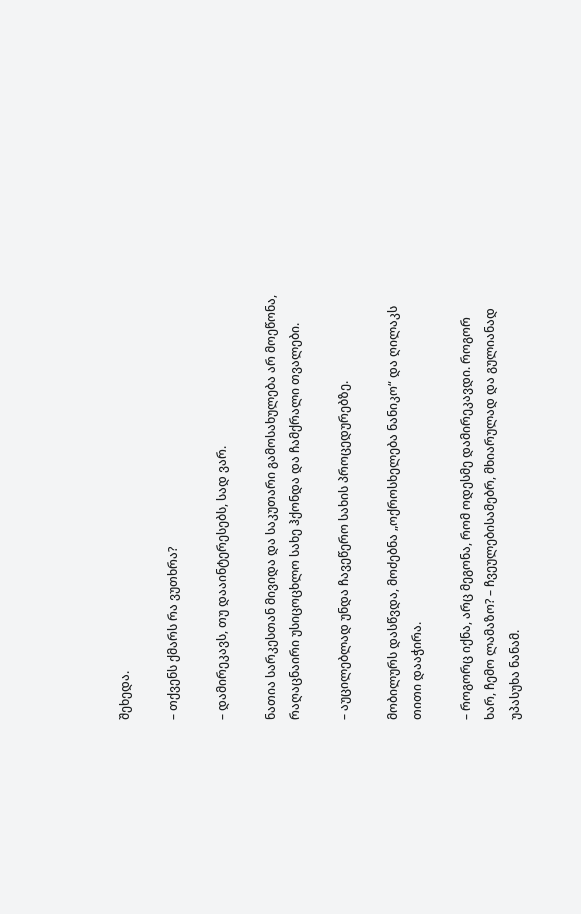შეხედა.

– თქვენს ქმარს რა ვუთხრა?

– დამირეკავს, თუ დააინტერესებს, სად ვარ.

ნათია სარკესთან მივიდა და საკუთარი გამოსახულება არ მოეწონა, რაღაცნაირი უსიცოცხლო სახე ჰქონდა და ჩამქრალი თვალები.

– აუცილებლად უნდა ჩავეწერო სახის პროცედურებზე.

მობილურს დასწვდა, მოძებნა „ოქროსხელება ნანიკო“ და ღილაკს თითი დააჭირა.

– როგორც იქნა, არც მეგონა, რომ ოდესმე დამირეკავდი. როგორ ხარ, ჩემო ლამაზო? – ჩვეულებისამებრ, მხიარულად და გულიანად უპასუხა ნანამ.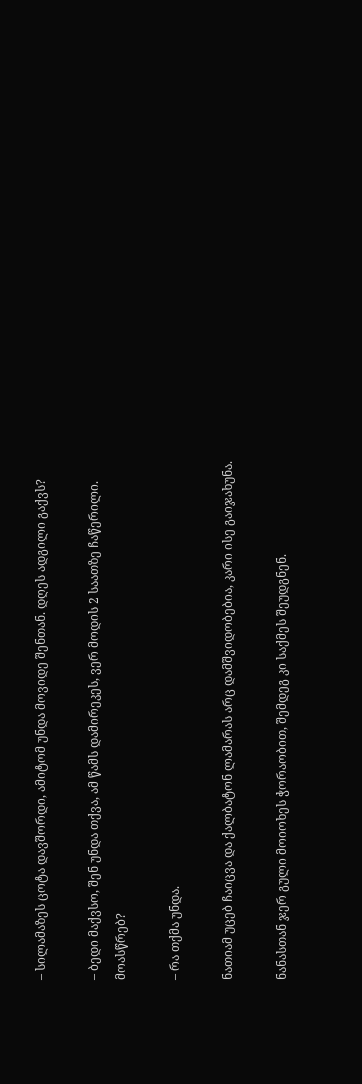– სილამაზეს ცოტა დავშორდი, ამიტომ უნდა მოვიდე შენთან. დღეს ადგილი გაქვს?

– ბედი მაქვსო, შენ უნდა თქვა, ამ წამს დამირეკეს, ვერ მოდის 2 საათზე ჩაწერილი. მოასწრებ?

– რა თქმა უნდა.

ნათიამ უცებ ჩაიცვა და ქალბატონ ლამარას არც დამშვიდობებია, კარი ისე გაიჯახუნა.

ნანასთან ჯერ გული მოიოხეს ჭორაობით, შემდეგ კი საქმეს შეუდგნენ.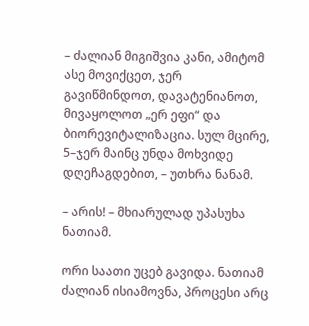– ძალიან მიგიშვია კანი, ამიტომ ასე მოვიქცეთ, ჯერ გავიწმინდოთ, დავატენიანოთ, მივაყოლოთ „ერ ეფი“ და ბიორევიტალიზაცია. სულ მცირე, 5–ჯერ მაინც უნდა მოხვიდე დღეჩაგდებით, – უთხრა ნანამ.

– არის! – მხიარულად უპასუხა ნათიამ.

ორი საათი უცებ გავიდა. ნათიამ ძალიან ისიამოვნა, პროცესი არც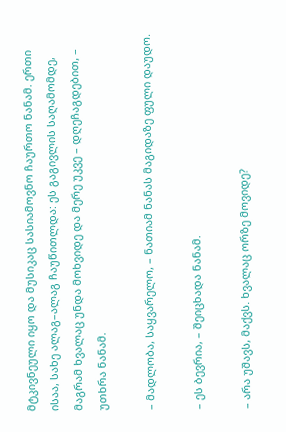მტკივნეული იყო და მუსიკაც სასიამოვნო ჩაურთო ნანამ. ერთი ისაა, სახე ალაგ–ალაგ ჩაუწითლდა: ეს გაგივლის საღამომდე, მაგრამ ხვალაც უნდა მოხვიდე და მერე უკვე – დღეჩაგდებით, – უთხრა ნანამ.

– მადლობა, საყვარელო, – ნათიამ ნანას მაგიდაზე ფული დაუდო.

– ეს ბევრია, – შეიცხადა ნანამ.

– არა უშავს, მაქვს. ხვალაც ორზე მოვიდე?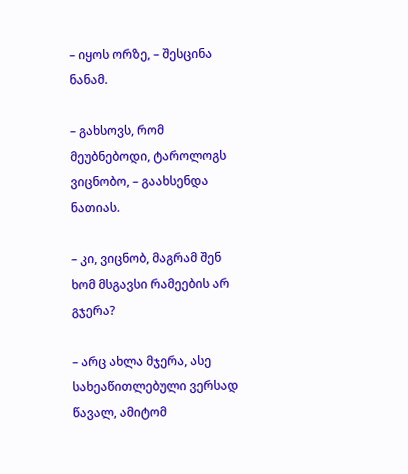– იყოს ორზე, – შესცინა ნანამ.

– გახსოვს, რომ მეუბნებოდი, ტაროლოგს ვიცნობო, – გაახსენდა ნათიას.

– კი, ვიცნობ, მაგრამ შენ ხომ მსგავსი რამეების არ გჯერა?

– არც ახლა მჯერა, ასე სახეაწითლებული ვერსად წავალ, ამიტომ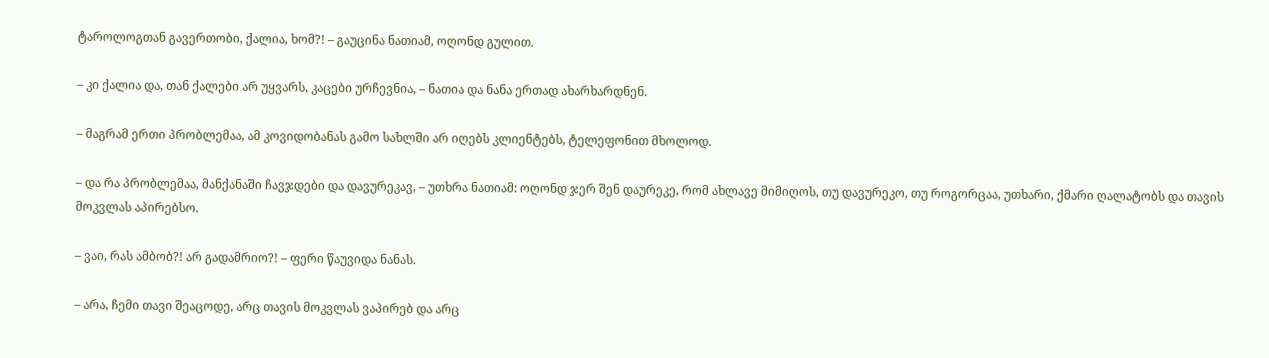ტაროლოგთან გავერთობი, ქალია, ხომ?! – გაუცინა ნათიამ, ოღონდ გულით.

– კი ქალია და, თან ქალები არ უყვარს, კაცები ურჩევნია, – ნათია და ნანა ერთად ახარხარდნენ.

– მაგრამ ერთი პრობლემაა, ამ კოვიდობანას გამო სახლში არ იღებს კლიენტებს, ტელეფონით მხოლოდ.

– და რა პრობლემაა, მანქანაში ჩავჯდები და დავურეკავ, – უთხრა ნათიამ: ოღონდ ჯერ შენ დაურეკე, რომ ახლავე მიმიღოს, თუ დავურეკო, თუ როგორცაა, უთხარი, ქმარი ღალატობს და თავის მოკვლას აპირებსო.

– ვაი, რას ამბობ?! არ გადამრიო?! – ფერი წაუვიდა ნანას.

– არა, ჩემი თავი შეაცოდე, არც თავის მოკვლას ვაპირებ და არც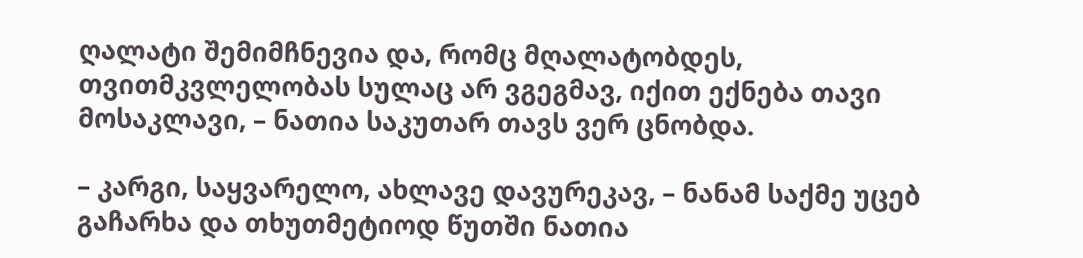ღალატი შემიმჩნევია და, რომც მღალატობდეს, თვითმკვლელობას სულაც არ ვგეგმავ, იქით ექნება თავი მოსაკლავი, – ნათია საკუთარ თავს ვერ ცნობდა.

– კარგი, საყვარელო, ახლავე დავურეკავ, – ნანამ საქმე უცებ გაჩარხა და თხუთმეტიოდ წუთში ნათია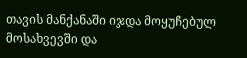თავის მანქანაში იჯდა მოყუჩებულ მოსახვევში და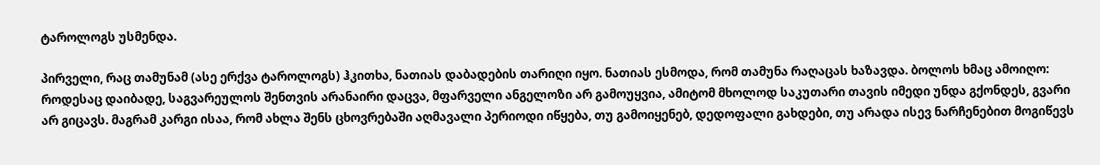ტაროლოგს უსმენდა.

პირველი, რაც თამუნამ (ასე ერქვა ტაროლოგს) ჰკითხა, ნათიას დაბადების თარიღი იყო. ნათიას ესმოდა, რომ თამუნა რაღაცას ხაზავდა. ბოლოს ხმაც ამოიღო: როდესაც დაიბადე, საგვარეულოს შენთვის არანაირი დაცვა, მფარველი ანგელოზი არ გამოუყვია, ამიტომ მხოლოდ საკუთარი თავის იმედი უნდა გქონდეს, გვარი არ გიცავს. მაგრამ კარგი ისაა, რომ ახლა შენს ცხოვრებაში აღმავალი პერიოდი იწყება, თუ გამოიყენებ, დედოფალი გახდები, თუ არადა ისევ ნარჩენებით მოგიწევს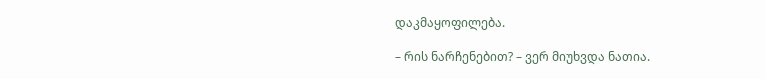დაკმაყოფილება.

– რის ნარჩენებით? – ვერ მიუხვდა ნათია.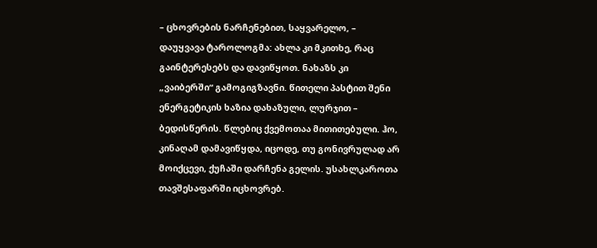– ცხოვრების ნარჩენებით, საყვარელო, – დაუყვავა ტაროლოგმა: ახლა კი მკითხე, რაც გაინტერესებს და დავიწყოთ. ნახაზს კი „ვაიბერში“ გამოგიგზავნი. წითელი პასტით შენი ენერგეტიკის ხაზია დახაზული, ლურჯით – ბედისწერის. წლებიც ქვემოთაა მითითებული. ჰო, კინაღამ დამავიწყდა, იცოდე, თუ გონივრულად არ მოიქცევი, ქუჩაში დარჩენა გელის. უსახლკაროთა თავშესაფარში იცხოვრებ.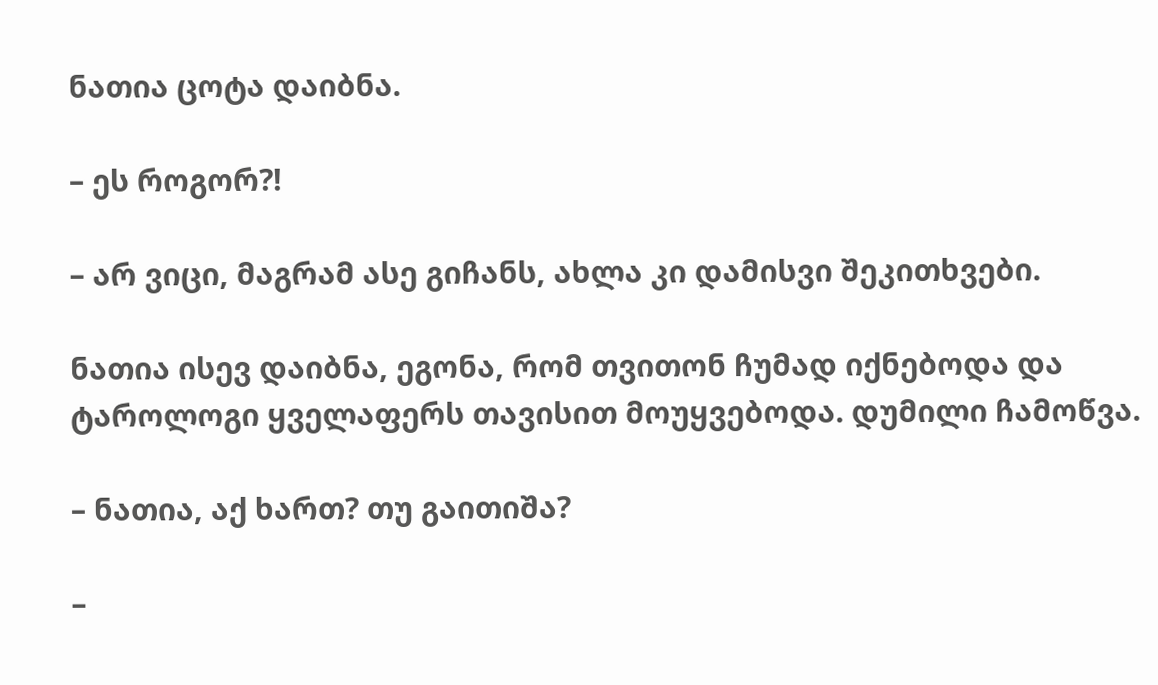ნათია ცოტა დაიბნა.

– ეს როგორ?!

– არ ვიცი, მაგრამ ასე გიჩანს, ახლა კი დამისვი შეკითხვები.

ნათია ისევ დაიბნა, ეგონა, რომ თვითონ ჩუმად იქნებოდა და ტაროლოგი ყველაფერს თავისით მოუყვებოდა. დუმილი ჩამოწვა.

– ნათია, აქ ხართ? თუ გაითიშა?

–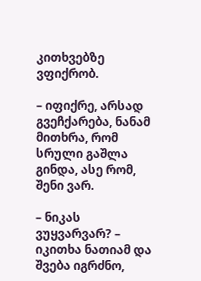კითხვებზე ვფიქრობ.

– იფიქრე, არსად გვეჩქარება, ნანამ მითხრა, რომ სრული გაშლა გინდა, ასე რომ, შენი ვარ.

– ნიკას ვუყვარვარ? – იკითხა ნათიამ და შვება იგრძნო,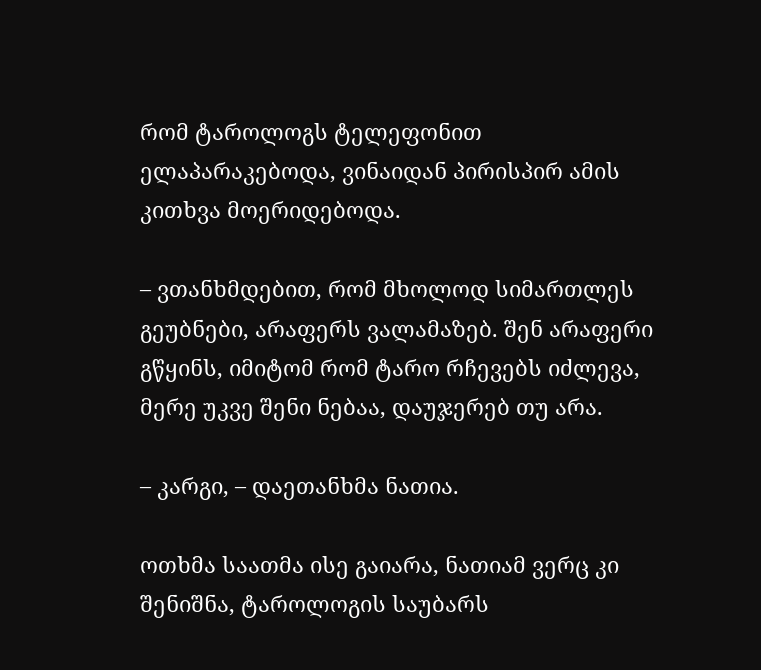რომ ტაროლოგს ტელეფონით ელაპარაკებოდა, ვინაიდან პირისპირ ამის კითხვა მოერიდებოდა.

– ვთანხმდებით, რომ მხოლოდ სიმართლეს გეუბნები, არაფერს ვალამაზებ. შენ არაფერი გწყინს, იმიტომ რომ ტარო რჩევებს იძლევა, მერე უკვე შენი ნებაა, დაუჯერებ თუ არა.

– კარგი, – დაეთანხმა ნათია.

ოთხმა საათმა ისე გაიარა, ნათიამ ვერც კი შენიშნა, ტაროლოგის საუბარს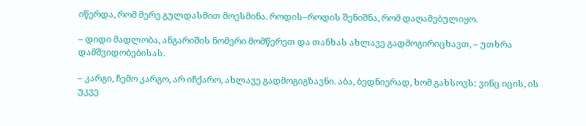იწერდა, რომ მერე გულდასმით მოესმინა. როდის–როდის შენიშნა, რომ დაღამებულიყო.

– დიდი მადლობა, ანგარიშის ნომერი მომწერეთ და თანხას ახლავე გადმოგირიცხავთ, – უთხრა დამშვიდობებისას.

– კარგი, ჩემო კარგო, არ იჩქარო, ახლავე გადმოგიგზავნი. აბა, ბედნიერად, ხომ გახსოვს: ვინც იცის, ის უკვე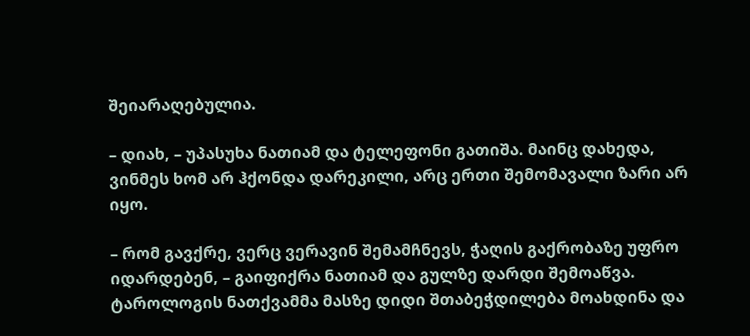შეიარაღებულია.

– დიახ, – უპასუხა ნათიამ და ტელეფონი გათიშა. მაინც დახედა, ვინმეს ხომ არ ჰქონდა დარეკილი, არც ერთი შემომავალი ზარი არ იყო.

– რომ გავქრე, ვერც ვერავინ შემამჩნევს, ჭაღის გაქრობაზე უფრო იდარდებენ, – გაიფიქრა ნათიამ და გულზე დარდი შემოაწვა. ტაროლოგის ნათქვამმა მასზე დიდი შთაბეჭდილება მოახდინა და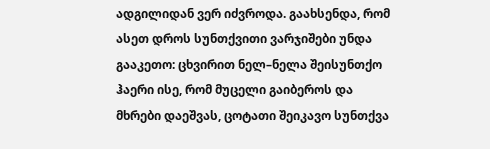ადგილიდან ვერ იძვროდა. გაახსენდა, რომ ასეთ დროს სუნთქვითი ვარჯიშები უნდა გააკეთო: ცხვირით ნელ–ნელა შეისუნთქო ჰაერი ისე, რომ მუცელი გაიბეროს და მხრები დაეშვას, ცოტათი შეიკავო სუნთქვა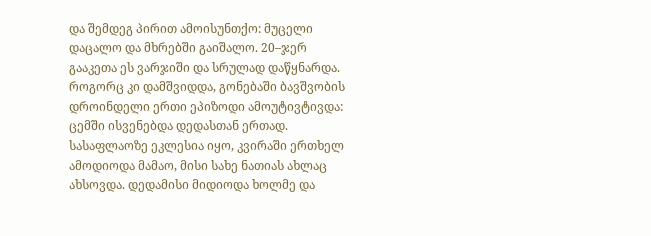და შემდეგ პირით ამოისუნთქო: მუცელი დაცალო და მხრებში გაიშალო. 20–ჯერ გააკეთა ეს ვარჯიში და სრულად დაწყნარდა. როგორც კი დამშვიდდა, გონებაში ბავშვობის დროინდელი ერთი ეპიზოდი ამოუტივტივდა: ცემში ისვენებდა დედასთან ერთად. სასაფლაოზე ეკლესია იყო, კვირაში ერთხელ ამოდიოდა მამაო, მისი სახე ნათიას ახლაც ახსოვდა. დედამისი მიდიოდა ხოლმე და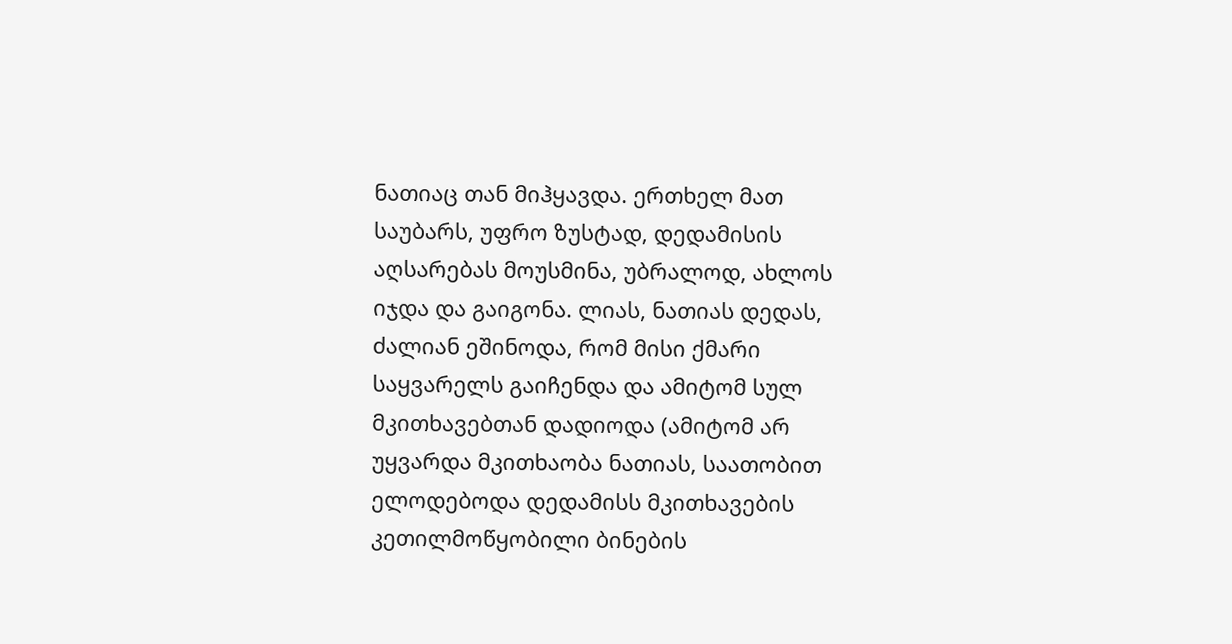ნათიაც თან მიჰყავდა. ერთხელ მათ საუბარს, უფრო ზუსტად, დედამისის აღსარებას მოუსმინა, უბრალოდ, ახლოს იჯდა და გაიგონა. ლიას, ნათიას დედას, ძალიან ეშინოდა, რომ მისი ქმარი საყვარელს გაიჩენდა და ამიტომ სულ მკითხავებთან დადიოდა (ამიტომ არ უყვარდა მკითხაობა ნათიას, საათობით ელოდებოდა დედამისს მკითხავების კეთილმოწყობილი ბინების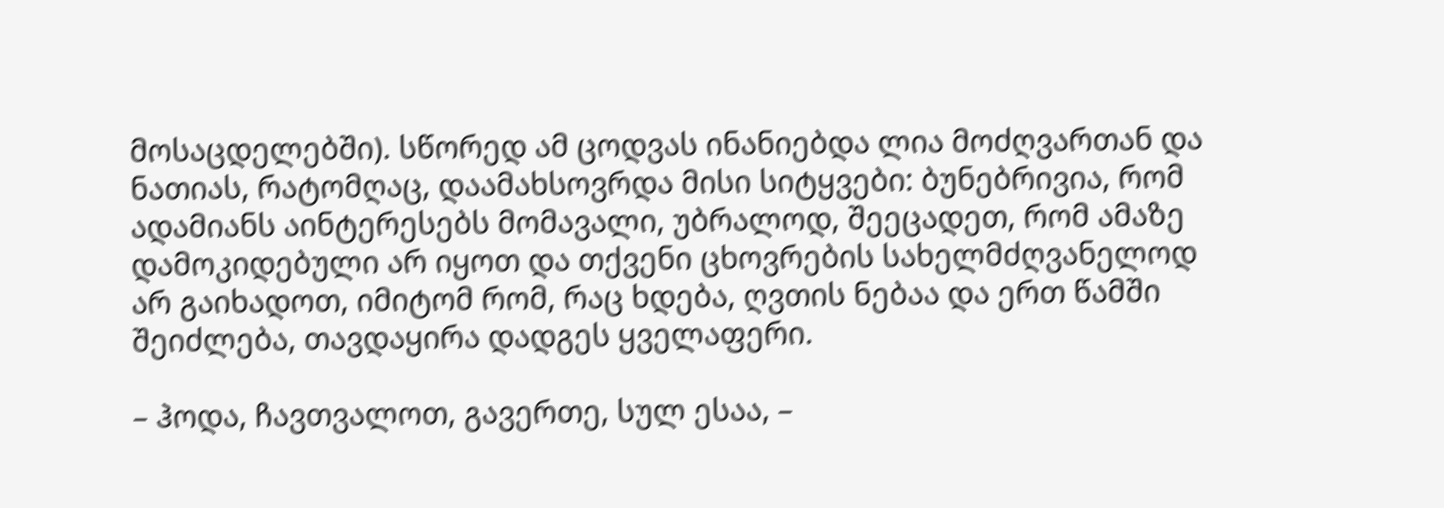მოსაცდელებში). სწორედ ამ ცოდვას ინანიებდა ლია მოძღვართან და ნათიას, რატომღაც, დაამახსოვრდა მისი სიტყვები: ბუნებრივია, რომ ადამიანს აინტერესებს მომავალი, უბრალოდ, შეეცადეთ, რომ ამაზე დამოკიდებული არ იყოთ და თქვენი ცხოვრების სახელმძღვანელოდ არ გაიხადოთ, იმიტომ რომ, რაც ხდება, ღვთის ნებაა და ერთ წამში შეიძლება, თავდაყირა დადგეს ყველაფერი.

– ჰოდა, ჩავთვალოთ, გავერთე, სულ ესაა, –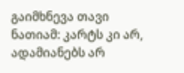გაიმხნევა თავი ნათიამ: კარტს კი არ, ადამიანებს არ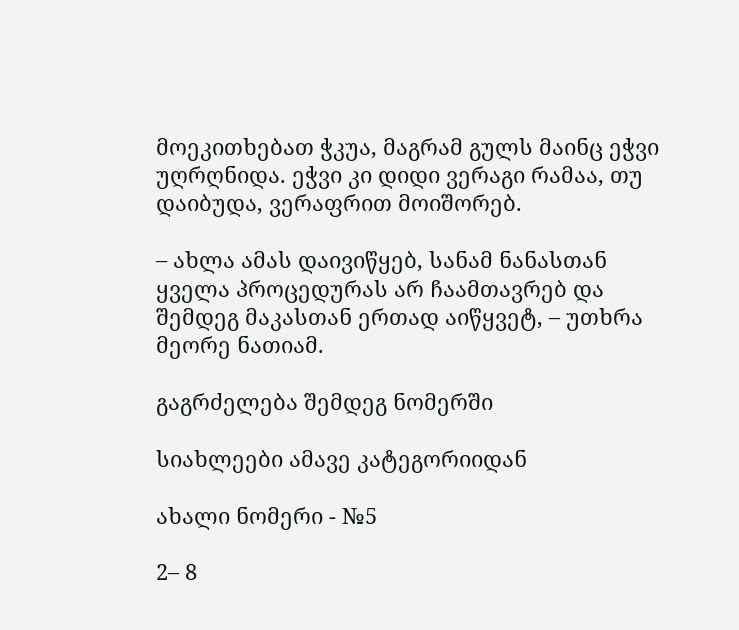მოეკითხებათ ჭკუა, მაგრამ გულს მაინც ეჭვი უღრღნიდა. ეჭვი კი დიდი ვერაგი რამაა, თუ დაიბუდა, ვერაფრით მოიშორებ.

– ახლა ამას დაივიწყებ, სანამ ნანასთან ყველა პროცედურას არ ჩაამთავრებ და შემდეგ მაკასთან ერთად აიწყვეტ, – უთხრა მეორე ნათიამ.

გაგრძელება შემდეგ ნომერში

სიახლეები ამავე კატეგორიიდან

ახალი ნომერი - №5

2– 8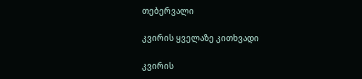თებერვალი

კვირის ყველაზე კითხვადი

კვირის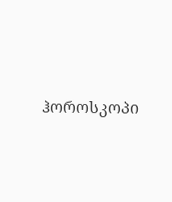ჰოროსკოპი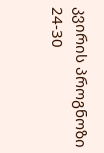კვირის პროგნოზი  24-30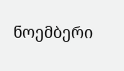ნოემბერი